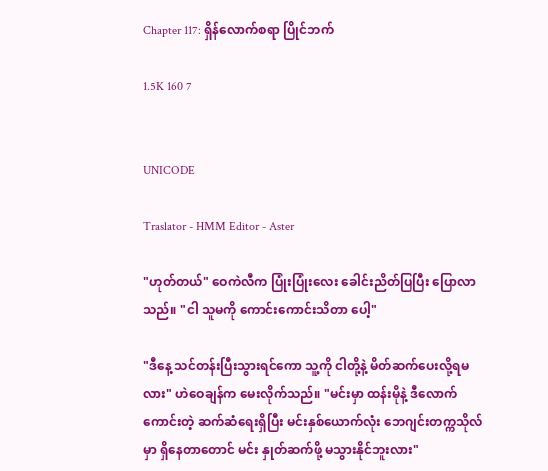Chapter 117: ရှိန်လောက်စရာ ပြိုင်ဘက်

1.5K 160 7


UNICODE

Traslator - HMM Editor - Aster

"ဟုတ်တယ်" ဝေကဲလီက ပြုံးပြုံးလေး ခေါင်းညိတ်ပြပြီး ပြောလာသည်။ "ငါ သူမကို ကောင်းကောင်းသိတာ ပေါ့"

"ဒီနေ့ သင်တန်းပြီးသွားရင်ကော သူ့ကို ငါတို့နဲ့ မိတ်ဆက်ပေးလို့ရမလား" ဟဲဝေချန်က မေးလိုက်သည်။ "မင်းမှာ ထန်းမိုနဲ့ ဒီလောက်ကောင်းတဲ့ ဆက်ဆံရေးရှိပြီး မင်းနှစ်ယောက်လုံး ဘေဂျင်းတက္ကသိုလ်မှာ ရှိနေတာတောင် မင်း နှုတ်ဆက်ဖို့ မသွားနိုင်ဘူးလား"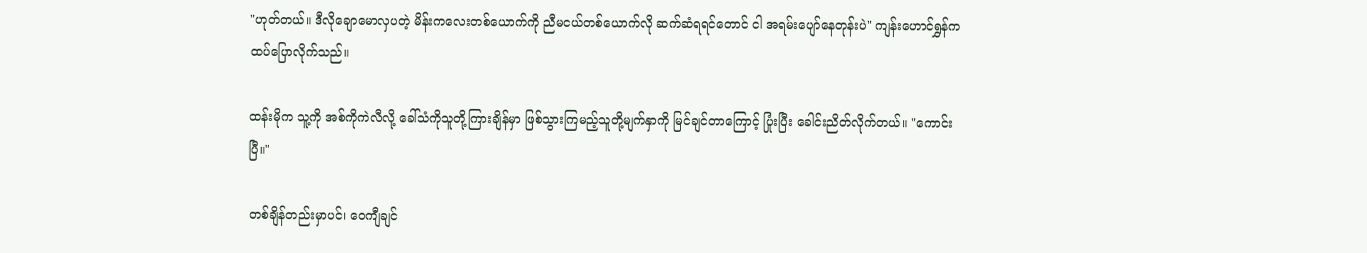"ဟုတ်တယ်။ ဒီလိုချောမောလှပတဲ့ မိန်းကလေးတစ်ယောက်ကို ညီမငယ်တစ်ယောက်လို ဆက်ဆံရရင်တောင် ငါ အရမ်းပျော်နေတုန်းပဲ" ကျန်းဟောင်ရွှန်က ထပ်ပြောလိုက်သည်။

ထန်းမိုက သူ့ကို အစ်ကိုကဲလီလို့ ခေါ်သံကိုသူတို့ကြားချိန်မှာ ဖြစ်သွားကြမည့်သူတို့မျက်နှာကို မြင်ချင်တာကြောင့် ပြုံးပြီး ခေါင်းညိတ်လိုက်တယ်။ "ကောင်းပြီ။"

တစ်ချိန်တည်းမှာပင်၊ ဝေကျီချင်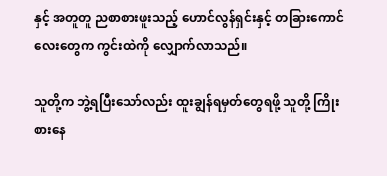နှင့် အတူတူ ညစာစားဖူးသည့် ဟောင်လွန်ရှင်းနှင့် တခြားကောင်လေးတွေက ကွင်းထဲကို လျှောက်လာသည်။

သူတို့က ဘွဲ့ရပြီးသော်လည်း ထူးချွန်ရမှတ်တွေရဖို့ သူတို့ ကြိုးစားနေ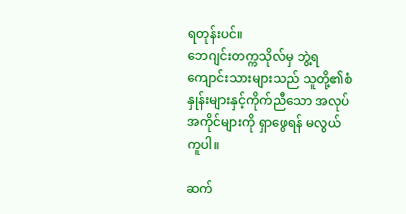ရတုန်းပင်။
ဘေဂျင်းတက္ကသိုလ်မှ ဘွဲ့ရကျောင်းသားများသည် သူတို့၏စံနှုန်းများနှင့်ကိုက်ညီသော အလုပ်အကိုင်များကို ရှာဖွေရန် မလွယ်ကူပါ။

ဆက်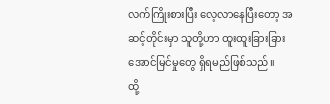လက်ကြိုးစားပြီး လေ့လာနေပြီးတော့ အဆင့်တိုင်းမှာ သူတို့ဟာ ထူးထူးခြားခြား အောင်မြင်မှုတွေ ရှိရမည်ဖြစ်သည်။
ထို့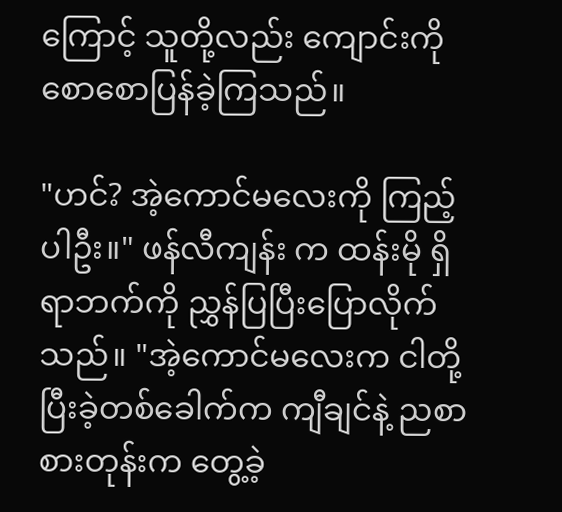ကြောင့် သူတို့လည်း ကျောင်းကို စောစောပြန်ခဲ့ကြသည်။

"ဟင်? အဲ့ကောင်မလေးကို ကြည့်ပါဦး။" ဖန်လီကျန်း က ထန်းမို ရှိရာဘက်ကို ညွှန်ပြပြီးပြောလိုက်သည်။ "အဲ့ကောင်မလေးက ငါတို့ ပြီးခဲ့တစ်ခေါက်က ကျီချင်နဲ့ ညစာစားတုန်းက တွေ့ခဲ့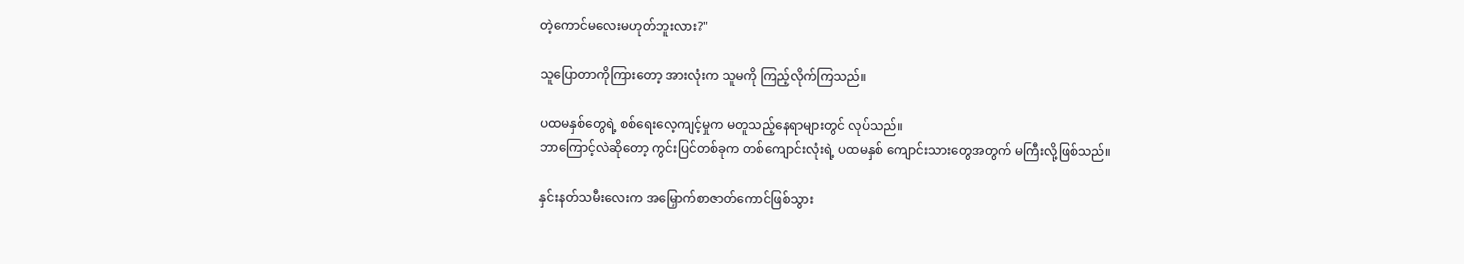တဲ့ကောင်မလေးမဟုတ်ဘူးလား?"

သူပြောတာကိုကြားတော့ အားလုံးက သူမကို ကြည့်လိုက်ကြသည်။

ပထမနှစ်တွေရဲ့ စစ်ရေးလေ့ကျင့်မှုက မတူသည့်နေရာများတွင် လုပ်သည်။
ဘာကြောင့်လဲဆိုတော့ ကွင်းပြင်တစ်ခုက တစ်ကျောင်းလုံးရဲ့ ပထမနှစ် ကျောင်းသားတွေအတွက် မကြီးလို့ဖြစ်သည်။

နှင်းနတ်သမီးလေးက အမြှောက်စာဇာတ်ကောင်ဖြစ်သွား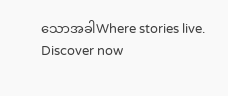သောအခါWhere stories live. Discover now